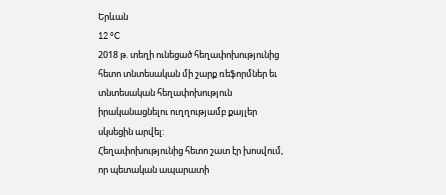Երևան
12 °C
2018 թ. տեղի ունեցած հեղափոխությունից հետո տնտեսական մի շարք ռեֆորմներ եւ տնտեսական հեղափոխություն իրականացնելու ուղղությամբ քայլեր սկսեցին արվել:
Հեղափոխությունից հետո շատ էր խոսվում, որ պետական ապարատի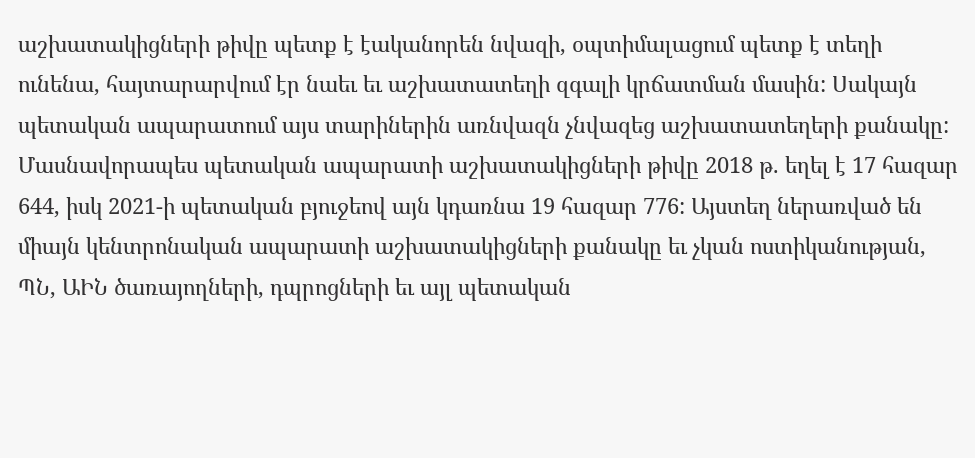աշխատակիցների թիվը պետք է էականորեն նվազի, օպտիմալացում պետք է տեղի ունենա, հայտարարվում էր նաեւ եւ աշխատատեղի զգալի կրճատման մասին: Սակայն պետական ապարատում այս տարիներին առնվազն չնվազեց աշխատատեղերի քանակը: Մասնավորապես պետական ապարատի աշխատակիցների թիվը 2018 թ. եղել է 17 հազար 644, իսկ 2021-ի պետական բյուջեով այն կդառնա 19 հազար 776: Այստեղ ներառված են միայն կենտրոնական ապարատի աշխատակիցների քանակը եւ չկան ոստիկանության, ՊՆ, ԱԻՆ ծառայողների, դպրոցների եւ այլ պետական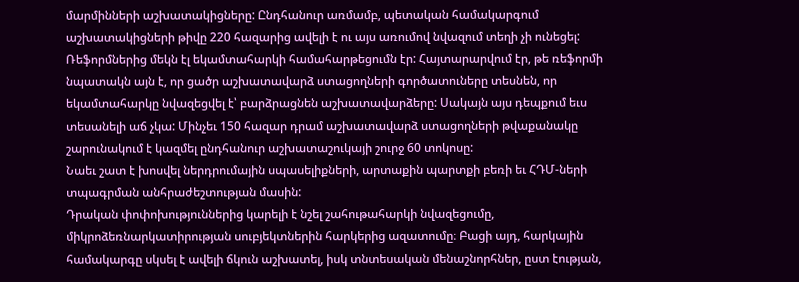մարմինների աշխատակիցները: Ընդհանուր առմամբ, պետական համակարգում աշխատակիցների թիվը 220 հազարից ավելի է ու այս առումով նվազում տեղի չի ունեցել:
Ռեֆորմներից մեկն էլ եկամտահարկի համահարթեցումն էր: Հայտարարվում էր, թե ռեֆորմի նպատակն այն է, որ ցածր աշխատավարձ ստացողների գործատուները տեսնեն, որ եկամտահարկը նվազեցվել է՝ բարձրացնեն աշխատավարձերը: Սակայն այս դեպքում եւս տեսանելի աճ չկա: Մինչեւ 150 հազար դրամ աշխատավարձ ստացողների թվաքանակը շարունակում է կազմել ընդհանուր աշխատաշուկայի շուրջ 60 տոկոսը:
Նաեւ շատ է խոսվել ներդրումային սպասելիքների, արտաքին պարտքի բեռի եւ ՀԴՄ-ների տպագրման անհրաժեշտության մասին:
Դրական փոփոխություններից կարելի է նշել շահութահարկի նվազեցումը, միկրոձեռնարկատիրության սուբյեկտներին հարկերից ազատումը։ Բացի այդ, հարկային համակարգը սկսել է ավելի ճկուն աշխատել, իսկ տնտեսական մենաշնորհներ, ըստ էության,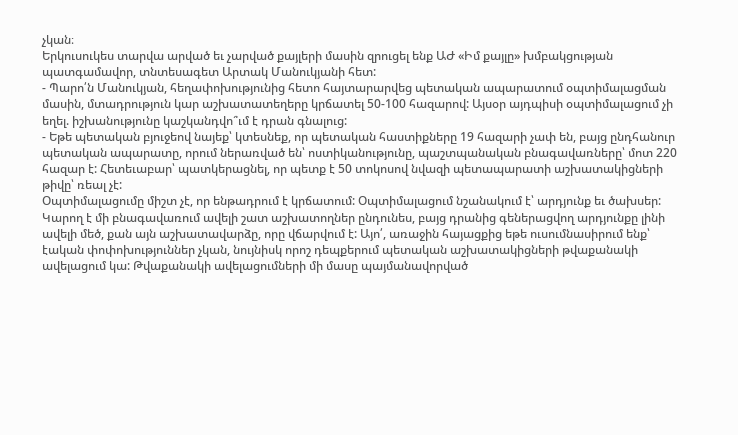չկան։
Երկուսուկես տարվա արված եւ չարված քայլերի մասին զրուցել ենք ԱԺ «Իմ քայլը» խմբակցության պատգամավոր, տնտեսագետ Արտակ Մանուկյանի հետ:
- Պարո՛ն Մանուկյան, հեղափոխությունից հետո հայտարարվեց պետական ապարատում օպտիմալացման մասին, մտադրություն կար աշխատատեղերը կրճատել 50-100 հազարով: Այսօր այդպիսի օպտիմալացում չի եղել. իշխանությունը կաշկանդվո՞ւմ է դրան գնալուց:
- Եթե պետական բյուջեով նայեք՝ կտեսնեք, որ պետական հաստիքները 19 հազարի չափ են, բայց ընդհանուր պետական ապարատը, որում ներառված են՝ ոստիկանությունը, պաշտպանական բնագավառները՝ մոտ 220 հազար է: Հետեւաբար՝ պատկերացնել, որ պետք է 50 տոկոսով նվազի պետապարատի աշխատակիցների թիվը՝ ռեալ չէ:
Օպտիմալացումը միշտ չէ, որ ենթադրում է կրճատում: Օպտիմալացում նշանակում է՝ արդյունք եւ ծախսեր: Կարող է մի բնագավառում ավելի շատ աշխատողներ ընդունես, բայց դրանից գեներացվող արդյունքը լինի ավելի մեծ, քան այն աշխատավարձը, որը վճարվում է: Այո՛, առաջին հայացքից եթե ուսումնասիրում ենք՝ էական փոփոխություններ չկան, նույնիսկ որոշ դեպքերում պետական աշխատակիցների թվաքանակի ավելացում կա: Թվաքանակի ավելացումների մի մասը պայմանավորված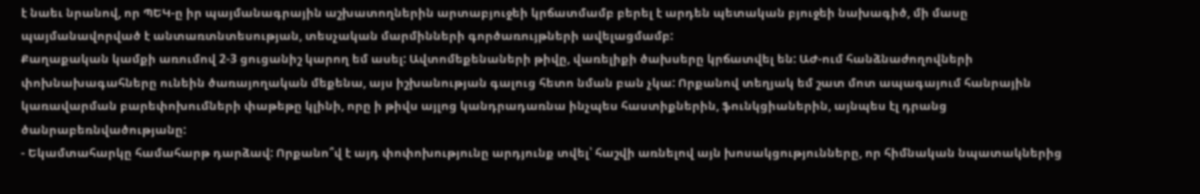է նաեւ նրանով, որ ՊԵԿ-ը իր պայմանագրային աշխատողներին արտաբյուջեի կրճատմամբ բերել է արդեն պետական բյուջեի նախագիծ, մի մասը պայմանավորված է անտառտնտեսության, տեսչական մարմինների գործառույթների ավելացմամբ:
Քաղաքական կամքի առումով 2-3 ցուցանիշ կարող եմ ասել: Ավտոմեքենաների թիվը, վառելիքի ծախսերը կրճատվել են: ԱԺ-ում հանձնաժողովների փոխնախագահները ունեին ծառայողական մեքենա, այս իշխանության գալուց հետո նման բան չկա: Որքանով տեղյակ եմ շատ մոտ ապագայում հանրային կառավարման բարեփոխումների փաթեթը կլինի, որը ի թիվս այլոց կանդրադառնա ինչպես հաստիքներին, ֆունկցիաներին, այնպես էլ դրանց ծանրաբեռնվածությանը:
- Եկամտահարկը համահարթ դարձավ: Որքանո՞վ է այդ փոփոխությունը արդյունք տվել՝ հաշվի առնելով այն խոսակցությունները, որ հիմնական նպատակներից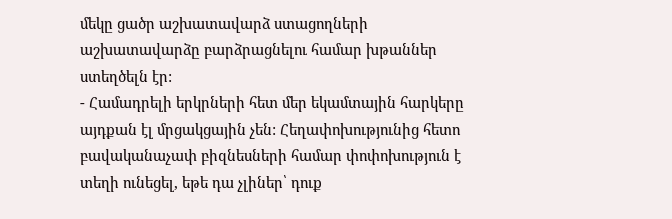մեկը ցածր աշխատավարձ ստացողների աշխատավարձը բարձրացնելու համար խթաններ ստեղծելն էր:
- Համադրելի երկրների հետ մեր եկամտային հարկերը այդքան էլ մրցակցային չեն: Հեղափոխությունից հետո բավականաչափ բիզնեսների համար փոփոխություն է տեղի ունեցել, եթե դա չլիներ՝ դուք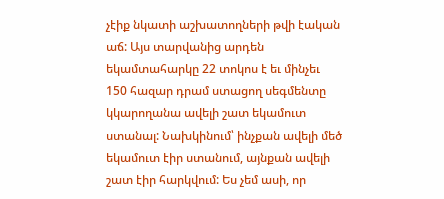չէիք նկատի աշխատողների թվի էական աճ: Այս տարվանից արդեն եկամտահարկը 22 տոկոս է եւ մինչեւ 150 հազար դրամ ստացող սեգմենտը կկարողանա ավելի շատ եկամուտ ստանալ: Նախկինում՝ ինչքան ավելի մեծ եկամուտ էիր ստանում, այնքան ավելի շատ էիր հարկվում: Ես չեմ ասի, որ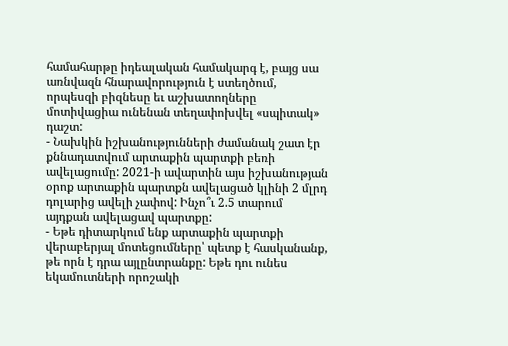համահարթը իդեալական համակարգ է, բայց սա առնվազն հնարավորություն է ստեղծում, որպեսզի բիզնեսը եւ աշխատողները մոտիվացիա ունենան տեղափոխվել «սպիտակ» դաշտ:
- Նախկին իշխանությունների ժամանակ շատ էր քննադատվում արտաքին պարտքի բեռի ավելացումը: 2021-ի ավարտին այս իշխանության օրոք արտաքին պարտքն ավելացած կլինի 2 մլրդ դոլարից ավելի չափով: Ինչո՞ւ 2.5 տարում այդքան ավելացավ պարտքը:
- Եթե դիտարկում ենք արտաքին պարտքի վերաբերյալ մոտեցումները՝ պետք է հասկանանք, թե որն է դրա այլընտրանքը: Եթե դու ունես եկամուտների որոշակի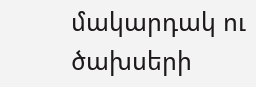մակարդակ ու ծախսերի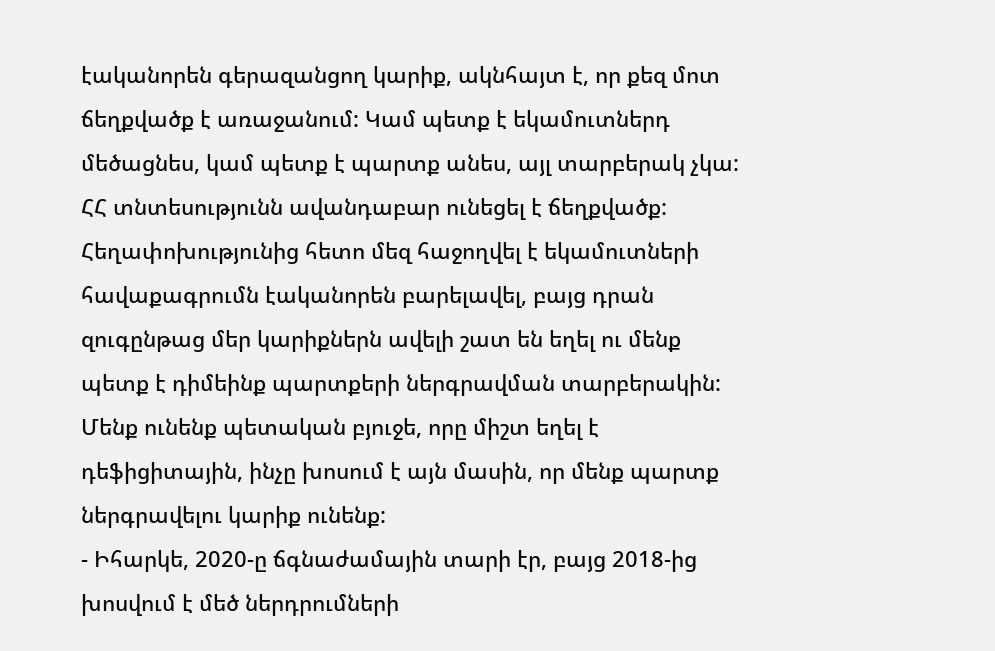էականորեն գերազանցող կարիք, ակնհայտ է, որ քեզ մոտ ճեղքվածք է առաջանում: Կամ պետք է եկամուտներդ մեծացնես, կամ պետք է պարտք անես, այլ տարբերակ չկա: ՀՀ տնտեսությունն ավանդաբար ունեցել է ճեղքվածք:
Հեղափոխությունից հետո մեզ հաջողվել է եկամուտների հավաքագրումն էականորեն բարելավել, բայց դրան զուգընթաց մեր կարիքներն ավելի շատ են եղել ու մենք պետք է դիմեինք պարտքերի ներգրավման տարբերակին:
Մենք ունենք պետական բյուջե, որը միշտ եղել է դեֆիցիտային, ինչը խոսում է այն մասին, որ մենք պարտք ներգրավելու կարիք ունենք:
- Իհարկե, 2020-ը ճգնաժամային տարի էր, բայց 2018-ից խոսվում է մեծ ներդրումների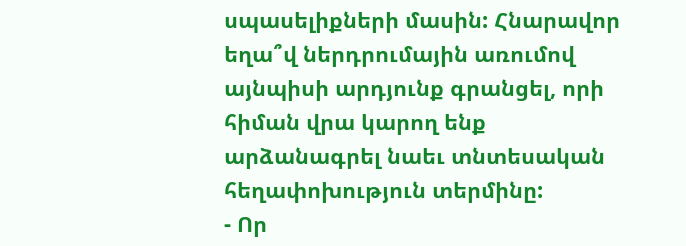սպասելիքների մասին: Հնարավոր եղա՞վ ներդրումային առումով այնպիսի արդյունք գրանցել, որի հիման վրա կարող ենք արձանագրել նաեւ տնտեսական հեղափոխություն տերմինը:
- Որ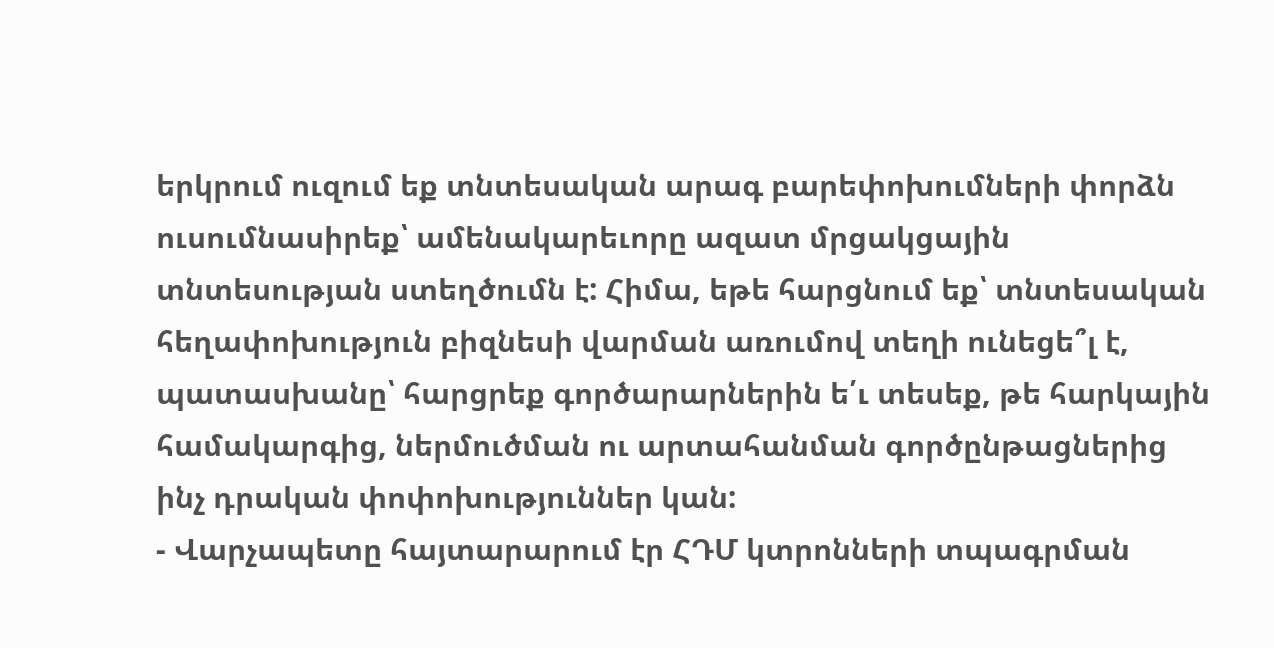երկրում ուզում եք տնտեսական արագ բարեփոխումների փորձն ուսումնասիրեք՝ ամենակարեւորը ազատ մրցակցային տնտեսության ստեղծումն է: Հիմա, եթե հարցնում եք՝ տնտեսական հեղափոխություն բիզնեսի վարման առումով տեղի ունեցե՞լ է, պատասխանը՝ հարցրեք գործարարներին ե՛ւ տեսեք, թե հարկային համակարգից, ներմուծման ու արտահանման գործընթացներից ինչ դրական փոփոխություններ կան:
- Վարչապետը հայտարարում էր ՀԴՄ կտրոնների տպագրման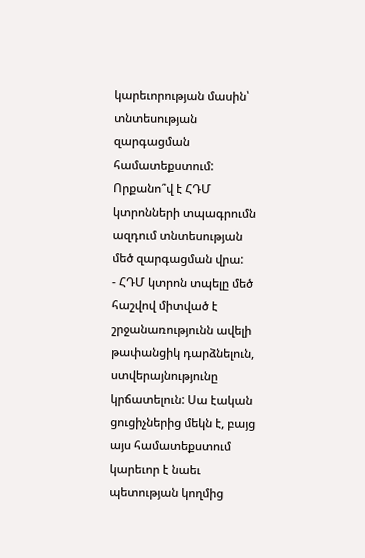կարեւորության մասին՝ տնտեսության զարգացման համատեքստում: Որքանո՞վ է ՀԴՄ կտրոնների տպագրումն ազդում տնտեսության մեծ զարգացման վրա:
- ՀԴՄ կտրոն տպելը մեծ հաշվով միտված է շրջանառությունն ավելի թափանցիկ դարձնելուն, ստվերայնությունը կրճատելուն: Սա էական ցուցիչներից մեկն է, բայց այս համատեքստում կարեւոր է նաեւ պետության կողմից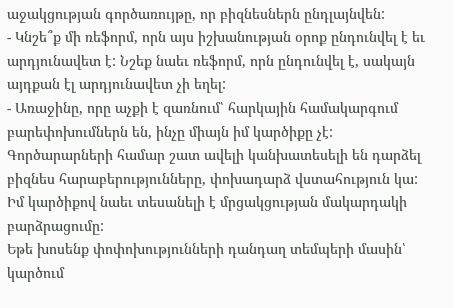աջակցության գործառույթը, որ բիզնեսներն ընդլայնվեն:
- Կնշե՞ք մի ռեֆորմ, որն այս իշխանության օրոք ընդունվել է եւ արդյունավետ է: Նշեք նաեւ ռեֆորմ, որն ընդունվել է, սակայն այդքան էլ արդյունավետ չի եղել:
- Առաջինը, որը աչքի է զառնում՝ հարկային համակարգում բարեփոխումներն են, ինչը միայն իմ կարծիքը չէ: Գործարարների համար շատ ավելի կանխատեսելի են դարձել բիզնես հարաբերությունները, փոխադարձ վստահություն կա: Իմ կարծիքով նաեւ տեսանելի է մրցակցության մակարդակի բարձրացումը:
Եթե խոսենք փոփոխությունների դանդաղ տեմպերի մասին՝ կարծում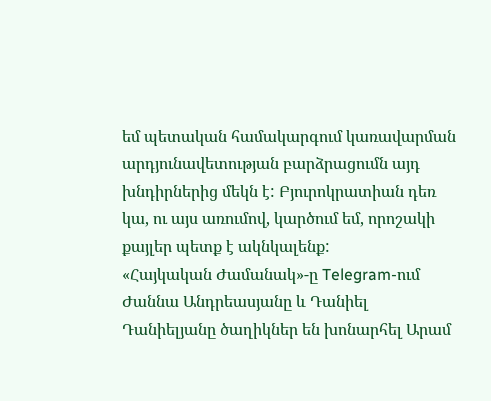եմ պետական համակարգում կառավարման արդյունավետության բարձրացումն այդ խնդիրներից մեկն է: Բյուրոկրատիան դեռ կա, ու այս առումով, կարծում եմ, որոշակի քայլեր պետք է ակնկալենք:
«Հայկական Ժամանակ»-ը Telegram-ում
Ժաննա Անդրեասյանը և Դանիել Դանիելյանը ծաղիկներ են խոնարհել Արամ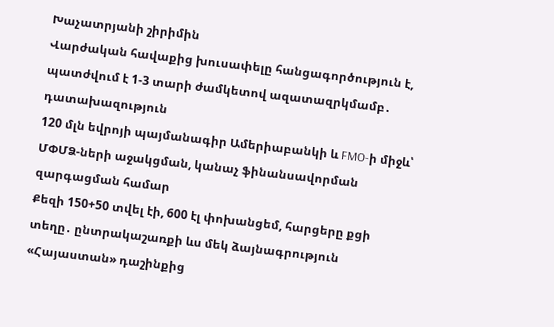Խաչատրյանի շիրիմին
Վարժական հավաքից խուսափելը հանցագործություն է, պատժվում է 1-3 տարի ժամկետով ազատազրկմամբ․ դատախազություն
120 մլն եվրոյի պայմանագիր Ամերիաբանկի և FMO-ի միջև՝ ՄՓՄՁ-ների աջակցման, կանաչ ֆինանսավորման զարգացման համար
Քեզի 150+50 տվել էի, 600 էլ փոխանցեմ, հարցերը քցի տեղը․ ընտրակաշառքի ևս մեկ ձայնագրություն «Հայաստան» դաշինքից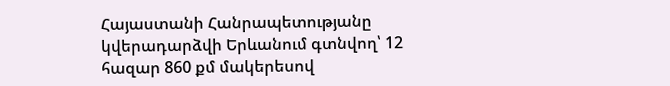Հայաստանի Հանրապետությանը կվերադարձվի Երևանում գտնվող՝ 12 հազար 860 քմ մակերեսով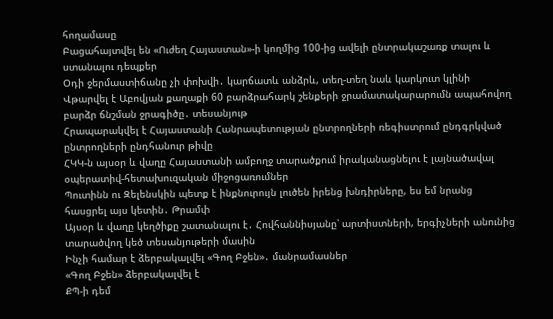հողամասը
Բացահայտվել են «Ուժեղ Հայաստան»-ի կողմից 100-ից ավելի ընտրակաշառք տալու և ստանալու դեպքեր
Օդի ջերմաստիճանը չի փոխվի․ կարճատև անձրև, տեղ-տեղ նաև կարկուտ կլինի
Վթարվել է Աբովյան քաղաքի 60 բարձրահարկ շենքերի ջրամատակարարումն ապահովող բարձր ճնշման ջրագիծը․ տեսանյութ
Հրապարակվել է Հայաստանի Հանրապետության ընտրողների ռեգիստրում ընդգրկված ընտրողների ընդհանուր թիվը
ՀԿԿ-ն այսօր և վաղը Հայաստանի ամբողջ տարածքում իրականացնելու է լայնածավալ օպերատիվ-հետախուզական միջոցառումներ
Պուտինն ու Զելենսկին պետք է ինքնուրույն լուծեն իրենց խնդիրները, ես եմ նրանց հասցրել այս կետին․ Թրամփ
Այսօր և վաղը կեղծիքը շատանալու է․ Հովհաննիսյանը՝ արտիստների, երգիչների անունից տարածվող կեծ տեսանյութերի մասին
Ինչի համար է ձերբակալվել «Գող Բջեն»․ մանրամասներ
«Գող Բջեն» ձերբակալվել է
ՔՊ-ի դեմ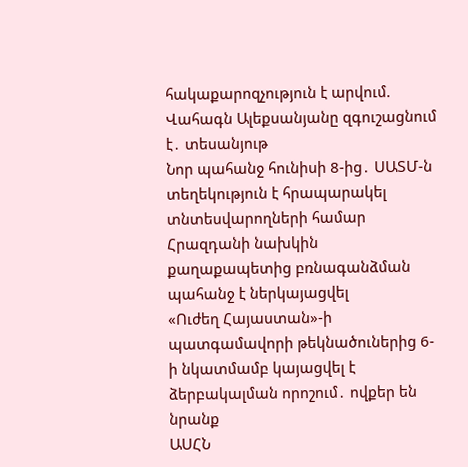հակաքարոզչություն է արվում. Վահագն Ալեքսանյանը զգուշացնում է․ տեսանյութ
Նոր պահանջ հունիսի 8-ից․ ՍԱՏՄ-ն տեղեկություն է հրապարակել տնտեսվարողների համար
Հրազդանի նախկին քաղաքապետից բռնագանձման պահանջ է ներկայացվել
«Ուժեղ Հայաստան»-ի պատգամավորի թեկնածուներից 6-ի նկատմամբ կայացվել է ձերբակալման որոշում․ ովքեր են նրանք
ԱՍՀՆ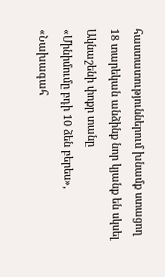հաստատություններում խնամք ստացող 18 տարեկան անձինք նոր կյանք են սկսել Ակնաշենի փոքր տանը
«Մինիմումը բդի 10 ձեն բերես», «Նախագահ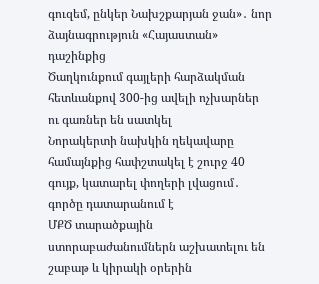գուզեմ, ընկեր Նախշքարյան ջան»․ նոր ձայնագրություն «Հայաստան» դաշինքից
Ծաղկունքում գայլերի հարձակման հետևանքով 300-ից ավելի ոչխարներ ու գառներ են սատկել
Նորակերտի նախկին ղեկավարը համայնքից հափշտակել է շուրջ 40 գույք, կատարել փողերի լվացում․ գործը դատարանում է
ՄՔԾ տարածքային ստորաբաժանումներն աշխատելու են շաբաթ և կիրակի օրերին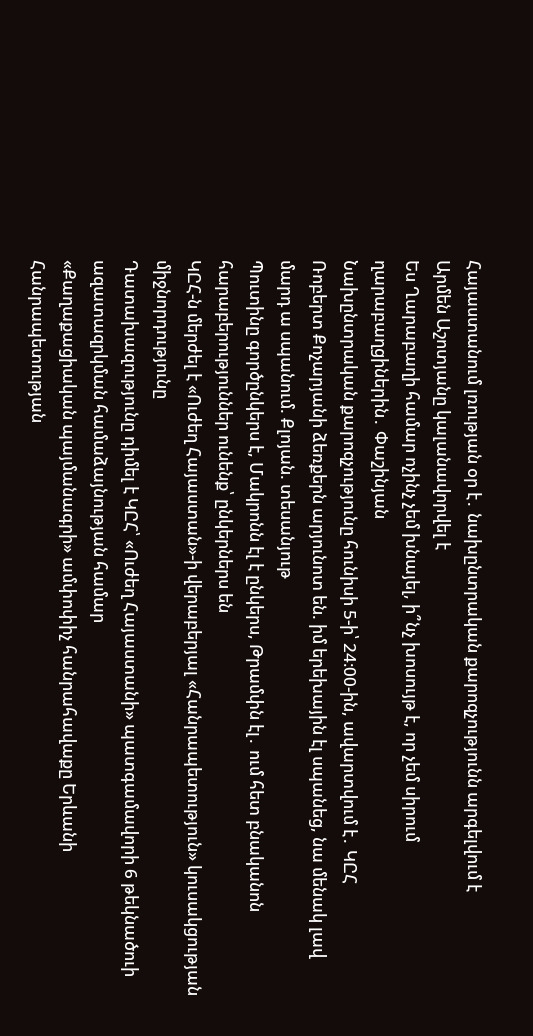Հայաստանում լռության օր է․ նախընտրական քարոզչությունն արգելվում է
Արմեն Աշոտյանը կալանավորվել է
Ես Ղարաբաղի համար ոչինչ չեմ խնայել, ի՞նչ խոսույթ է, որ չեմ սիրում ղարաբաղցիներին․ Փաշինյան
Նախընտրական քարոզչությունը հունիսի 5-ի՝ 24։00-ին, ավարտվում է․ ԿԸՀ
Ռոբերտ Քոչարյանի ձեռքերն արյունոտ են. իմ երեխային էլ սպանեց, նա մենակ լավ մարդ ա սպանում. Քլոյան. տեսանյութ
Պուտինը գործընկերս է, Մակրոնն էլ է ընկերս, Թրամփն էլ․ ում հետ բնականոն հարաբերություններ ունենք՝ ընկերներս են
ԿԸՀ-ն մերժել է «Ուժեղ Հայաստան»-ի վերաբերյալ «Հանրապետություն» կուսակցության միջնորդությունը
Դատախազությունը դիմել է ԿԸՀ՝ «Ուժեղ Հայաստանի» պատգամավորի 6 թեկնածուի ազատազրկման համաձայնության համար
«Քաղաքացիական պայմանագրի» ամփոփիչ հանրահավաքը Երևանի Հանրապետության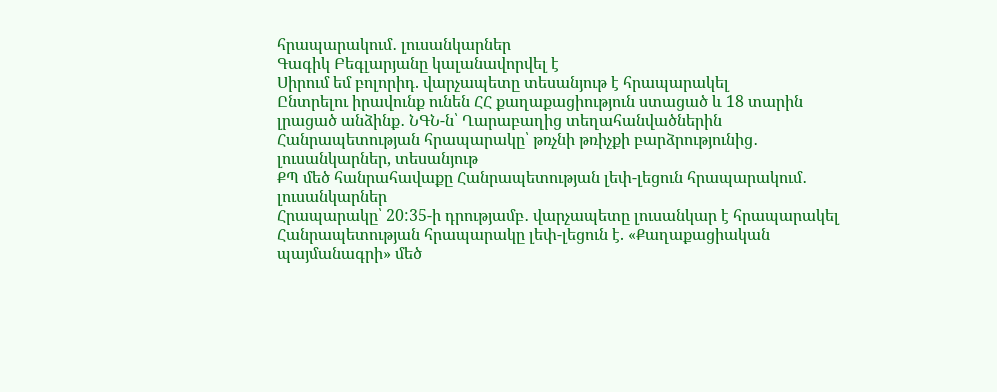հրապարակում․ լուսանկարներ
Գագիկ Բեգլարյանը կալանավորվել է
Սիրում եմ բոլորիդ. վարչապետը տեսանյութ է հրապարակել
Ընտրելու իրավունք ունեն ՀՀ քաղաքացիություն ստացած և 18 տարին լրացած անձինք․ ՆԳՆ-ն՝ Ղարաբաղից տեղահանվածներին
Հանրապետության հրապարակը՝ թռչնի թռիչքի բարձրությունից․ լուսանկարներ, տեսանյութ
ՔՊ մեծ հանրահավաքը Հանրապետության լեփ-լեցուն հրապարակում․ լուսանկարներ
Հրապարակը՝ 20:35-ի դրությամբ․ վարչապետը լուսանկար է հրապարակել
Հանրապետության հրապարակը լեփ-լեցուն է. «Քաղաքացիական պայմանագրի» մեծ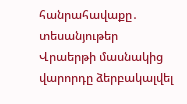հանրահավաքը․ տեսանյութեր
Վրաերթի մասնակից վարորդը ձերբակալվել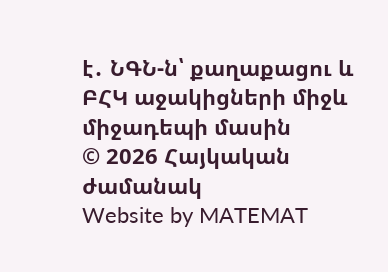է․ ՆԳՆ-ն՝ քաղաքացու և ԲՀԿ աջակիցների միջև միջադեպի մասին
© 2026 Հայկական ժամանակ
Website by MATEMAT